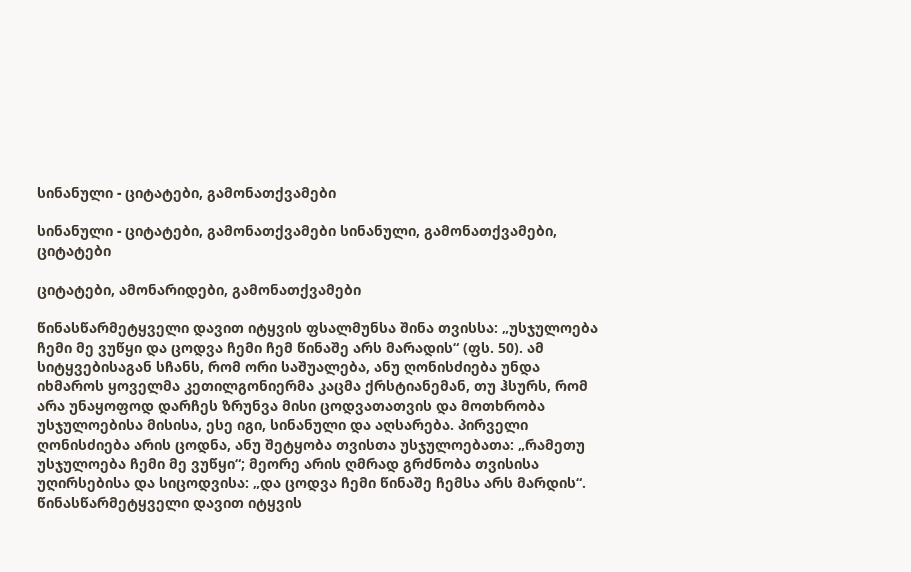სინანული - ციტატები, გამონათქვამები

სინანული - ციტატები, გამონათქვამები სინანული, გამონათქვამები, ციტატები

ციტატები, ამონარიდები, გამონათქვამები

წინასწარმეტყველი დავით იტყვის ფსალმუნსა შინა თვისსა: „უსჯულოება ჩემი მე ვუწყი და ცოდვა ჩემი ჩემ წინაშე არს მარადის“ (ფს. 50). ამ სიტყვებისაგან სჩანს, რომ ორი საშუალება, ანუ ღონისძიება უნდა იხმაროს ყოველმა კეთილგონიერმა კაცმა ქრსტიანემან, თუ ჰსურს, რომ არა უნაყოფოდ დარჩეს ზრუნვა მისი ცოდვათათვის და მოთხრობა უსჯულოებისა მისისა, ესე იგი, სინანული და აღსარება. პირველი ღონისძიება არის ცოდნა, ანუ შეტყობა თვისთა უსჯულოებათა: „რამეთუ უსჯულოება ჩემი მე ვუწყი“; მეორე არის ღმრად გრძნობა თვისისა უღირსებისა და სიცოდვისა: „და ცოდვა ჩემი წინაშე ჩემსა არს მარდის“. წინასწარმეტყველი დავით იტყვის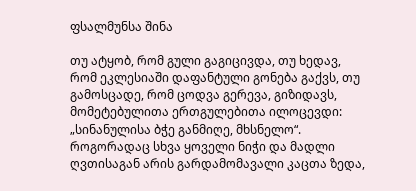ფსალმუნსა შინა

თუ ატყობ, რომ გული გაგიცივდა, თუ ხედავ, რომ ეკლესიაში დაფანტული გონება გაქვს, თუ გამოსცადე, რომ ცოდვა გერევა, გიზიდავს, მომეტებულითა ერთგულებითა ილოცევდი: „სინანულისა ბჭე განმიღე, მხსნელო“. როგორადაც სხვა ყოველი ნიჭი და მადლი ღვთისაგან არის გარდამომავალი კაცთა ზედა,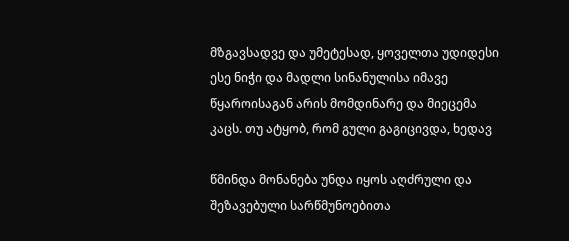მზგავსადვე და უმეტესად, ყოველთა უდიდესი ესე ნიჭი და მადლი სინანულისა იმავე წყაროისაგან არის მომდინარე და მიეცემა კაცს. თუ ატყობ, რომ გული გაგიცივდა, ხედავ

წმინდა მონანება უნდა იყოს აღძრული და შეზავებული სარწმუნოებითა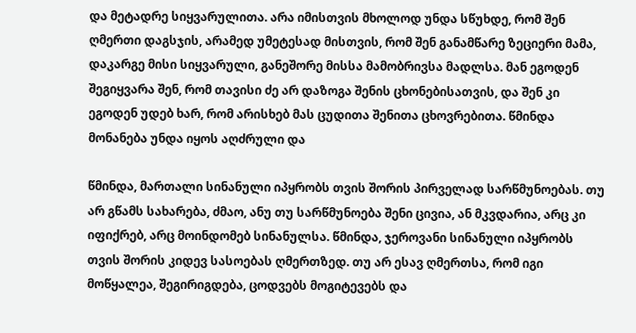და მეტადრე სიყვარულითა. არა იმისთვის მხოლოდ უნდა სწუხდე, რომ შენ ღმერთი დაგსჯის, არამედ უმეტესად მისთვის, რომ შენ განამწარე ზეციერი მამა, დაკარგე მისი სიყვარული, განეშორე მისსა მამობრივსა მადლსა. მან ეგოდენ შეგიყვარა შენ, რომ თავისი ძე არ დაზოგა შენის ცხონებისათვის, და შენ კი ეგოდენ უდებ ხარ, რომ არისხებ მას ცუდითა შენითა ცხოვრებითა. წმინდა მონანება უნდა იყოს აღძრული და

წმინდა, მართალი სინანული იპყრობს თვის შორის პირველად სარწმუნოებას. თუ არ გწამს სახარება, ძმაო, ანუ თუ სარწმუნოება შენი ცივია, ან მკვდარია, არც კი იფიქრებ, არც მოინდომებ სინანულსა. წმინდა, ჯეროვანი სინანული იპყრობს თვის შორის კიდევ სასოებას ღმერთზედ. თუ არ ესავ ღმერთსა, რომ იგი მოწყალეა, შეგირიგდება, ცოდვებს მოგიტევებს და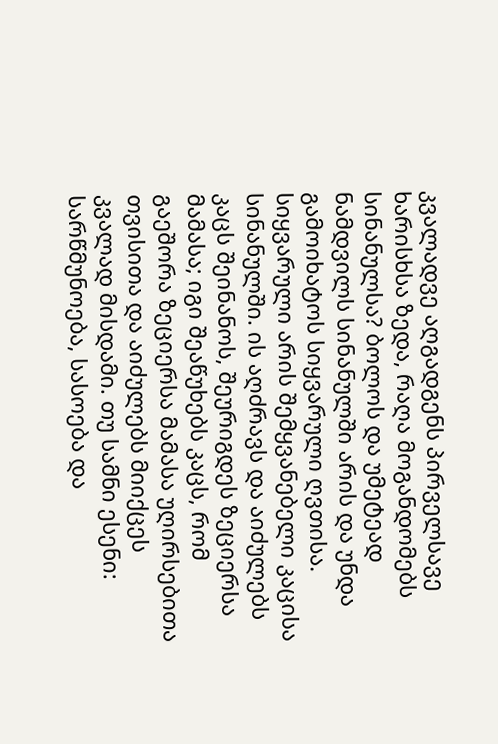კვალადვე აღგადგენს პირველსავე ხარისხსა ზედა, რაღა მოგანდომებს სინანულსა? ბოლოს და უმეტეად ნამდვილს სინანულში არის და უნდა გამოიხატოს სიყვარული ღვთისა. სიყვარული არის შემყვანებელი კაცისა სინანულში. ის აღძრავს და აიძულებს კაცს შეინანოს, შეურიგდეს ზეციერსა მამასა; იგი შეაწუხებს კაცს, რომ გაეშორა ზეციერსა მამასა უღირსებითა თვისითა და აიძულებს მიიქცეს კვალად მისდამი. თუ სამნი ესენი: სარწმუნოება, სასოება და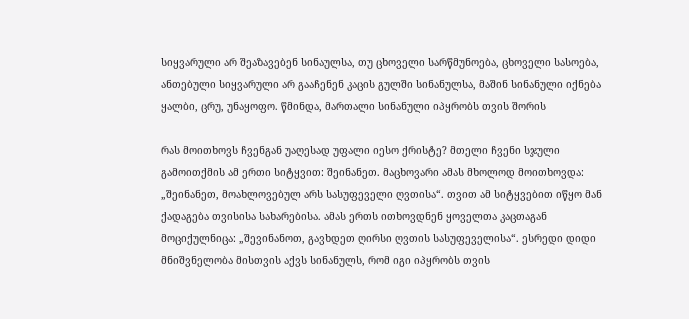სიყვარული არ შეაზავებენ სინაულსა, თუ ცხოველი სარწმუნოება, ცხოველი სასოება, ანთებული სიყვარული არ გააჩენენ კაცის გულში სინანულსა, მაშინ სინანული იქნება ყალბი, ცრუ, უნაყოფო. წმინდა, მართალი სინანული იპყრობს თვის შორის

რას მოითხოვს ჩვენგან უაღესად უფალი იესო ქრისტე? მთელი ჩვენი სჯული გამოითქმის ამ ერთი სიტყვით: შეინანეთ. მაცხოვარი ამას მხოლოდ მოითხოვდა: „შეინანეთ, მოახლოვებულ არს სასუფეველი ღვთისა“. თვით ამ სიტყვებით იწყო მან ქადაგება თვისისა სახარებისა. ამას ერთს ითხოვდნენ ყოველთა კაცთაგან მოციქულნიცა: „შევინანოთ, გავხდეთ ღირსი ღვთის სასუფეველისა“. ესრედი დიდი მნიშვნელობა მისთვის აქვს სინანულს, რომ იგი იპყრობს თვის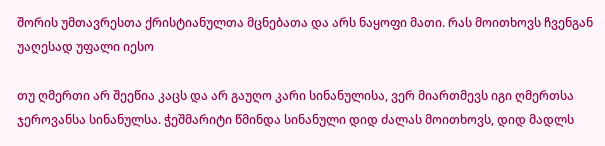შორის უმთავრესთა ქრისტიანულთა მცნებათა და არს ნაყოფი მათი. რას მოითხოვს ჩვენგან უაღესად უფალი იესო

თუ ღმერთი არ შეეწია კაცს და არ გაუღო კარი სინანულისა, ვერ მიართმევს იგი ღმერთსა ჯეროვანსა სინანულსა. ჭეშმარიტი წმინდა სინანული დიდ ძალას მოითხოვს, დიდ მადლს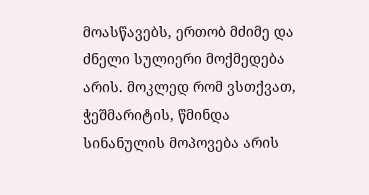მოასწავებს, ერთობ მძიმე და ძნელი სულიერი მოქმედება არის. მოკლედ რომ ვსთქვათ, ჭეშმარიტის, წმინდა სინანულის მოპოვება არის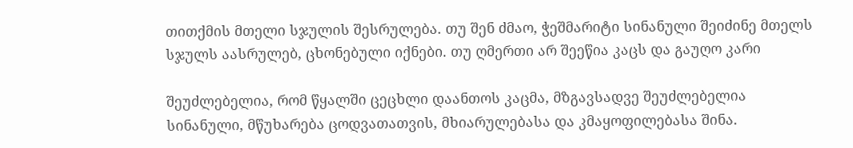თითქმის მთელი სჯულის შესრულება. თუ შენ ძმაო, ჭეშმარიტი სინანული შეიძინე მთელს სჯულს აასრულებ, ცხონებული იქნები. თუ ღმერთი არ შეეწია კაცს და გაუღო კარი

შეუძლებელია, რომ წყალში ცეცხლი დაანთოს კაცმა, მზგავსადვე შეუძლებელია სინანული, მწუხარება ცოდვათათვის, მხიარულებასა და კმაყოფილებასა შინა.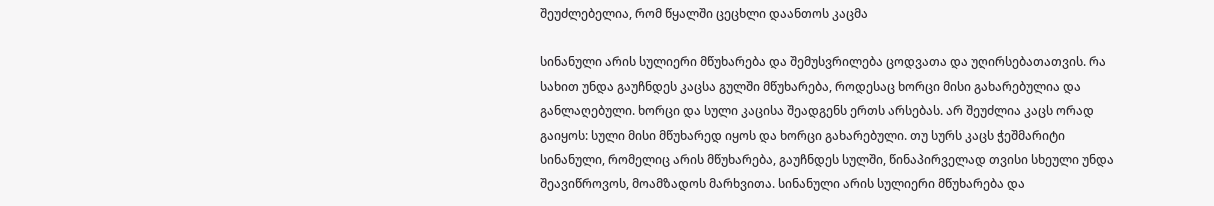შეუძლებელია, რომ წყალში ცეცხლი დაანთოს კაცმა

სინანული არის სულიერი მწუხარება და შემუსვრილება ცოდვათა და უღირსებათათვის. რა სახით უნდა გაუჩნდეს კაცსა გულში მწუხარება, როდესაც ხორცი მისი გახარებულია და განლაღებული. ხორცი და სული კაცისა შეადგენს ერთს არსებას. არ შეუძლია კაცს ორად გაიყოს: სული მისი მწუხარედ იყოს და ხორცი გახარებული. თუ სურს კაცს ჭეშმარიტი სინანული, რომელიც არის მწუხარება, გაუჩნდეს სულში, წინაპირველად თვისი სხეული უნდა შეავიწროვოს, მოამზადოს მარხვითა. სინანული არის სულიერი მწუხარება და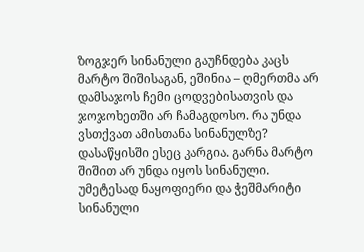ზოგჯერ სინანული გაუჩნდება კაცს მარტო შიშისაგან, ეშინია – ღმერთმა არ დამსაჯოს ჩემი ცოდვებისათვის და ჯოჯოხეთში არ ჩამაგდოსო. რა უნდა ვსთქვათ ამისთანა სინანულზე? დასაწყისში ესეც კარგია. გარნა მარტო შიშით არ უნდა იყოს სინანული. უმეტესად ნაყოფიერი და ჭეშმარიტი სინანული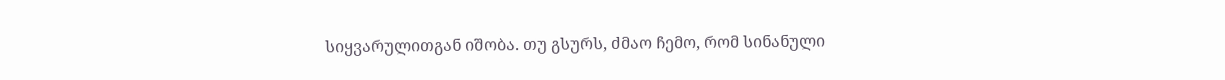სიყვარულითგან იშობა. თუ გსურს, ძმაო ჩემო, რომ სინანული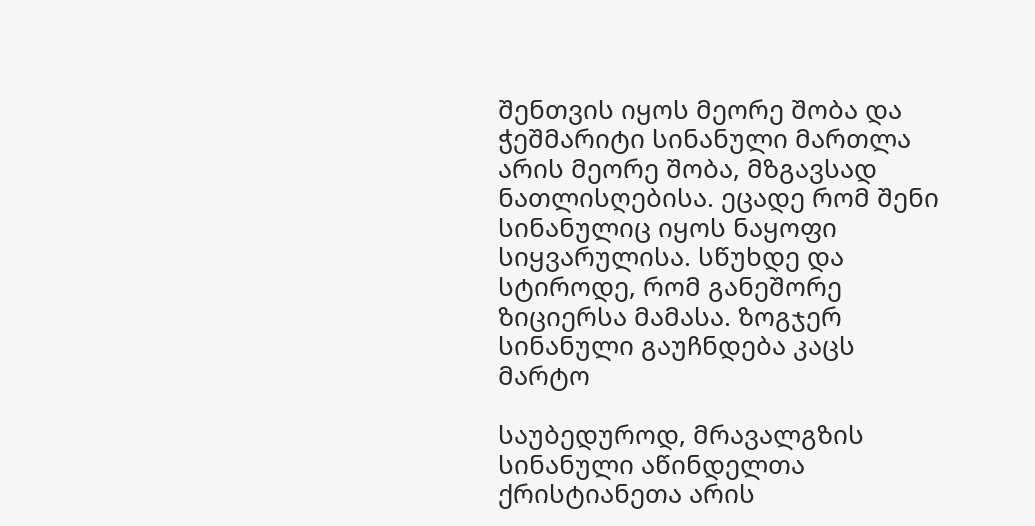შენთვის იყოს მეორე შობა და ჭეშმარიტი სინანული მართლა არის მეორე შობა, მზგავსად ნათლისღებისა. ეცადე რომ შენი სინანულიც იყოს ნაყოფი სიყვარულისა. სწუხდე და სტიროდე, რომ განეშორე ზიციერსა მამასა. ზოგჯერ სინანული გაუჩნდება კაცს მარტო

საუბედუროდ, მრავალგზის სინანული აწინდელთა ქრისტიანეთა არის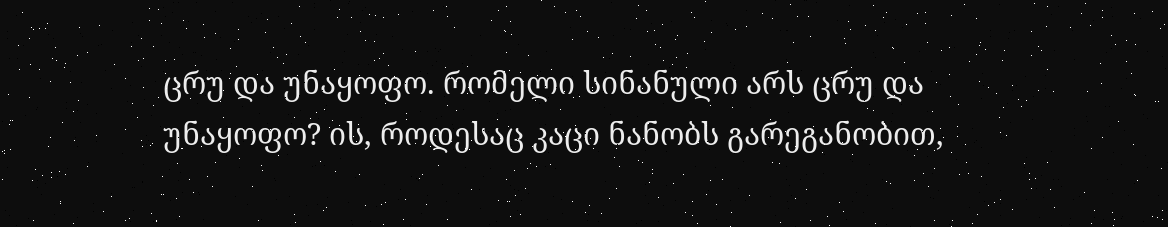ცრუ და უნაყოფო. რომელი სინანული არს ცრუ და უნაყოფო? ის, როდესაც კაცი ნანობს გარეგანობით,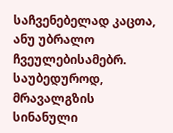საჩვენებელად კაცთა, ანუ უბრალო ჩვეულებისამებრ. საუბედუროდ, მრავალგზის სინანული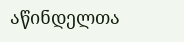აწინდელთა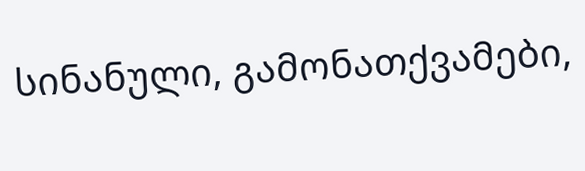სინანული, გამონათქვამები,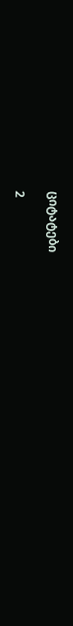ციტატები

2